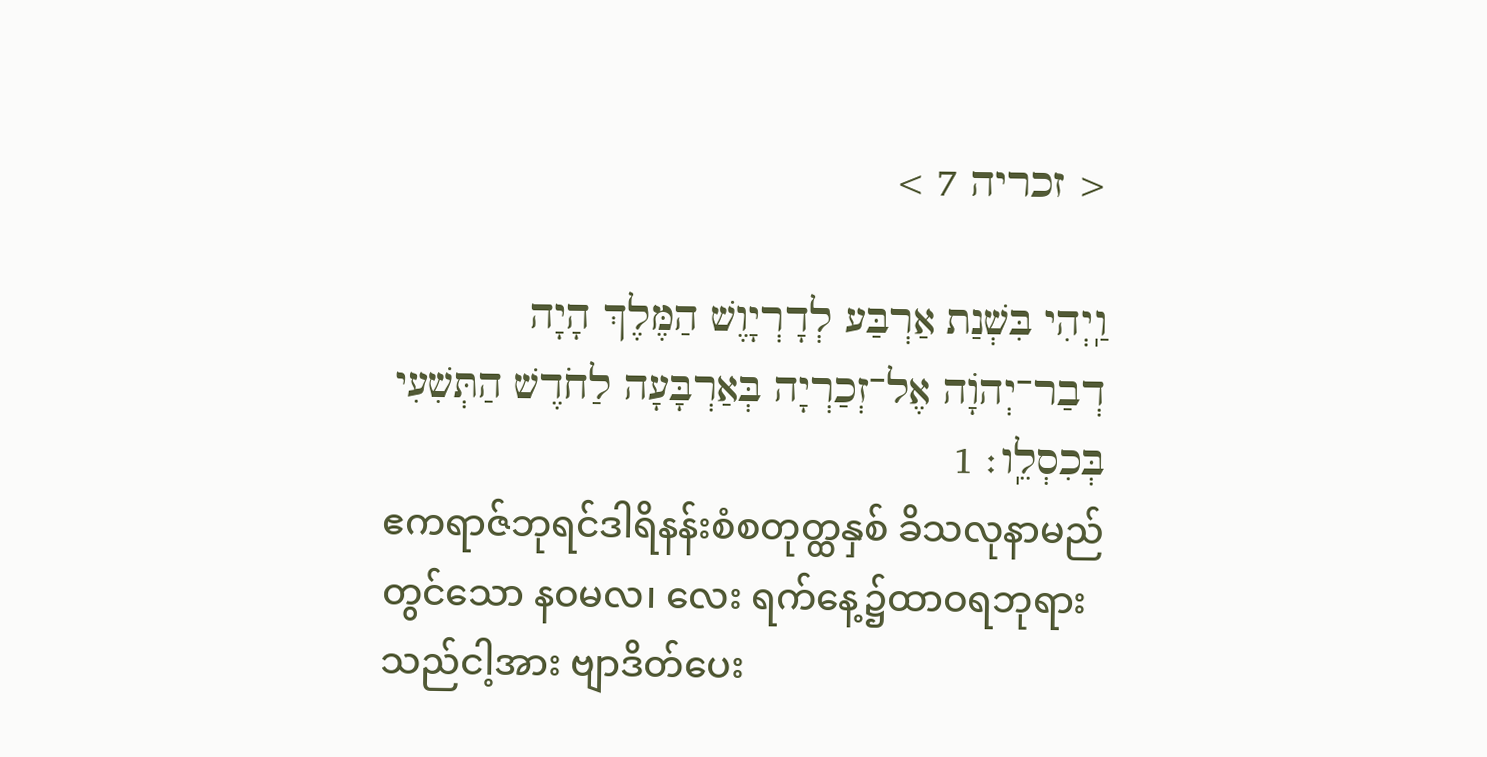< זכריה 7 >

וַֽיְהִי בִּשְׁנַת אַרְבַּע לְדָרְיָוֶשׁ הַמֶּלֶךְ הָיָה דְבַר־יְהֹוָה אֶל־זְכַרְיָה בְּאַרְבָּעָה לַחֹדֶשׁ הַתְּשִׁעִי בְּכִסְלֵֽו׃ 1
ဧကရာဇ်ဘုရင်ဒါရိနန်းစံစတုတ္ထနှစ် ခိသလုနာမည်တွင်သော နဝမလ၊ လေး ရက်နေ့၌ထာဝရဘုရားသည်ငါ့အား ဗျာဒိတ်ပေး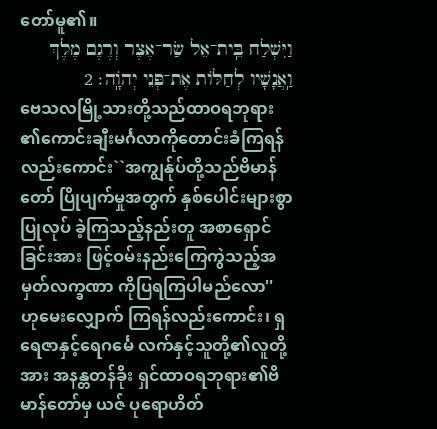တော်မူ၏။
וַיִּשְׁלַח בֵּֽית־אֵל שַׂר־אֶצֶר וְרֶגֶם מֶלֶךְ וַֽאֲנָשָׁיו לְחַלּוֹת אֶת־פְּנֵי יְהֹוָֽה׃ 2
ဗေသလမြို့သားတို့သည်ထာဝရဘုရား ၏ကောင်းချီးမင်္ဂလာကိုတောင်းခံကြရန် လည်းကောင်း``အကျွန်ုပ်တို့သည်ဗိမာန်တော် ပြိုပျက်မှုအတွက် နှစ်ပေါင်းများစွာပြုလုပ် ခဲ့ကြသည့်နည်းတူ အစာရှောင်ခြင်းအား ဖြင့်ဝမ်းနည်းကြေကွဲသည့်အမှတ်လက္ခဏာ ကိုပြရကြပါမည်လော'' ဟုမေးလျှောက် ကြရန်လည်းကောင်း၊ ရှရေဇာနှင့်ရေဂင်္မေ လက်နှင့်သူတို့၏လူတို့အား အနန္တတန်ခိုး ရှင်ထာဝရဘုရား၏ဗိမာန်တော်မှ ယဇ် ပုရောဟိတ်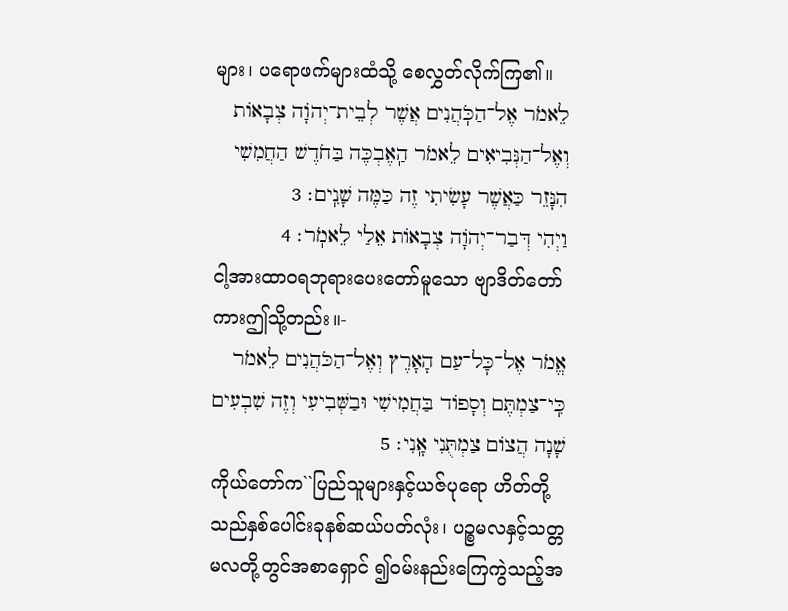များ၊ ပရောဖက်များထံသို့ စေလွှတ်လိုက်ကြ၏။
לֵאמֹר אֶל־הַכֹּֽהֲנִים אֲשֶׁר לְבֵית־יְהֹוָה צְבָאוֹת וְאֶל־הַנְּבִיאִים לֵאמֹר הַֽאֶבְכֶּה בַּחֹדֶשׁ הַחֲמִשִׁי הִנָּזֵר כַּאֲשֶׁר עָשִׂיתִי זֶה כַּמֶּה שָׁנִֽים׃ 3
וַיְהִי דְּבַר־יְהֹוָה צְבָאוֹת אֵלַי לֵאמֹֽר׃ 4
ငါ့အားထာဝရဘုရားပေးတော်မူသော ဗျာဒိတ်တော်ကားဤသို့တည်း။-
אֱמֹר אֶל־כׇּל־עַם הָאָרֶץ וְאֶל־הַכֹּהֲנִים לֵאמֹר כִּֽי־צַמְתֶּם וְסָפוֹד בַּחֲמִישִׁי וּבַשְּׁבִיעִי וְזֶה שִׁבְעִים שָׁנָה הֲצוֹם צַמְתֻּנִי אָֽנִי׃ 5
ကိုယ်တော်က``ပြည်သူများနှင့်ယဇ်ပုရော ဟိတ်တို့သည်နှစ်ပေါင်းခုနစ်ဆယ်ပတ်လုံး၊ ပဉ္စမလနှင့်သတ္တမလတို့တွင်အစာရှောင် ၍ဝမ်းနည်းကြေကွဲသည့်အ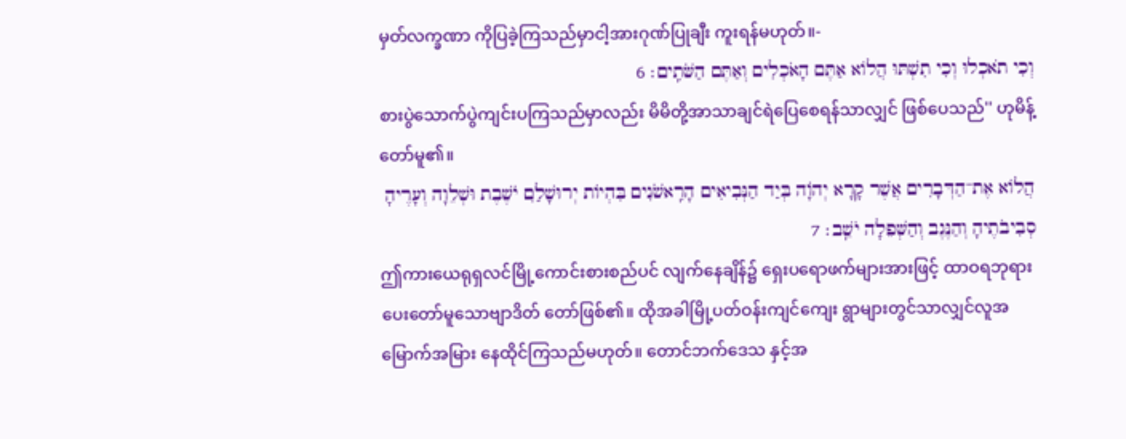မှတ်လက္ခဏာ ကိုပြခဲ့ကြသည်မှာငါ့အားဂုဏ်ပြုချီး ကူးရန်မဟုတ်။-
וְכִי תֹאכְלוּ וְכִי תִשְׁתּוּ הֲלוֹא אַתֶּם הָאֹכְלִים וְאַתֶּם הַשֹּׁתִֽים׃ 6
စားပွဲသောက်ပွဲကျင်းပကြသည်မှာလည်း မိမိတို့အာသာချင်ရဲပြေစေရန်သာလျှင် ဖြစ်ပေသည်'' ဟုမိန့်တော်မူ၏။
הֲלוֹא אֶת־הַדְּבָרִים אֲשֶׁר קָרָא יְהֹוָה בְּיַד הַנְּבִיאִים הָרִֽאשֹׁנִים בִּהְיוֹת יְרוּשָׁלַ͏ִם יֹשֶׁבֶת וּשְׁלֵוָה וְעָרֶיהָ סְבִיבֹתֶיהָ וְהַנֶּגֶב וְהַשְּׁפֵלָה יֹשֵֽׁב׃ 7
ဤကားယေရုရှလင်မြို့ကောင်းစားစည်ပင် လျက်နေချိန်၌ ရှေးပရောဖက်များအားဖြင့် ထာဝရဘုရားပေးတော်မူသောဗျာဒိတ် တော်ဖြစ်၏။ ထိုအခါမြို့ပတ်ဝန်းကျင်ကျေး ရွာများတွင်သာလျှင်လူအမြောက်အမြား နေထိုင်ကြသည်မဟုတ်။ တောင်ဘက်ဒေသ နှင့်အ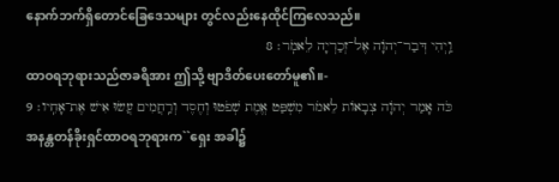နောက်ဘက်ရှိတောင်ခြေဒေသများ တွင်လည်းနေထိုင်ကြလေသည်။
וַֽיְהִי דְּבַר־יְהֹוָה אֶל־זְכַרְיָה לֵאמֹֽר׃ 8
ထာဝရဘုရားသည်ဇာခရိအား ဤသို့ ဗျာဒိတ်ပေးတော်မူ၏။-
כֹּה אָמַר יְהֹוָה צְבָאוֹת לֵאמֹר מִשְׁפַּט אֱמֶת שְׁפֹטוּ וְחֶסֶד וְרַֽחֲמִים עֲשׂוּ אִישׁ אֶת־אָחִֽיו׃ 9
အနန္တတန်ခိုးရှင်ထာဝရဘုရားက``ရှေး အခါ၌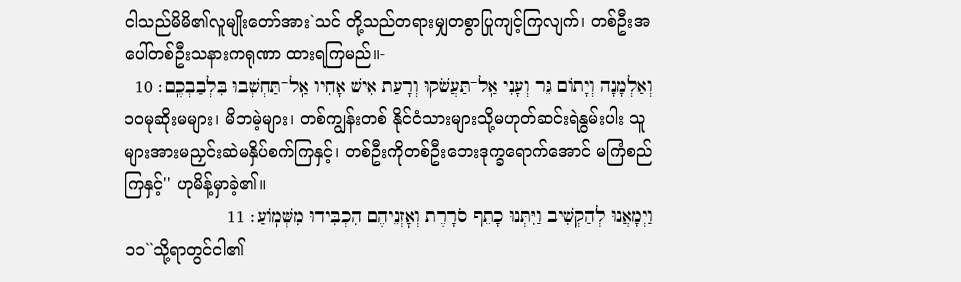ငါသည်မိမိ၏လူမျိုးတော်အား`သင် တို့သည်တရားမျှတစွာပြုကျင့်ကြလျက်၊ တစ်ဦးအပေါ်တစ်ဦးသနားကရုဏာ ထားရကြမည်။-
וְאַלְמָנָה וְיָתוֹם גֵּר וְעָנִי אַֽל־תַּעֲשֹׁקוּ וְרָעַת אִישׁ אָחִיו אַֽל־תַּחְשְׁבוּ בִּלְבַבְכֶֽם׃ 10
၁၀မုဆိုးမများ၊ မိဘမဲ့များ၊ တစ်ကျွန်းတစ် နိုင်ငံသားများသို့မဟုတ်ဆင်းရဲနွမ်းပါး သူများအားမညှင်းဆဲမနှိပ်စက်ကြနှင့်၊ တစ်ဦးကိုတစ်ဦးဘေးဒုက္ခရောက်အောင် မကြံစည်ကြနှင့်'' ဟုမိန့်မှာခဲ့၏။
וַיְמָאֲנוּ לְהַקְשִׁיב וַיִּתְּנוּ כָתֵף סֹרָרֶת וְאׇזְנֵיהֶם הִכְבִּידוּ מִשְּׁמֽוֹעַ׃ 11
၁၁``သို့ရာတွင်ငါ၏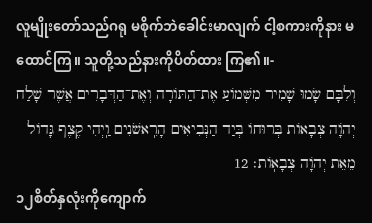လူမျိုးတော်သည်ဂရု မစိုက်ဘဲခေါင်းမာလျက် ငါ့စကားကိုနား မထောင်ကြ။ သူတို့သည်နားကိုပိတ်ထား ကြ၏။-
וְלִבָּם שָׂמוּ שָׁמִיר מִשְּׁמוֹעַ אֶת־הַתּוֹרָה וְאֶת־הַדְּבָרִים אֲשֶׁר שָׁלַח יְהֹוָה צְבָאוֹת בְּרוּחוֹ בְּיַד הַנְּבִיאִים הָרִֽאשֹׁנִים וַֽיְהִי קֶצֶף גָּדוֹל מֵאֵת יְהֹוָה צְבָאֽוֹת׃ 12
၁၂စိတ်နှလုံးကိုကျောက်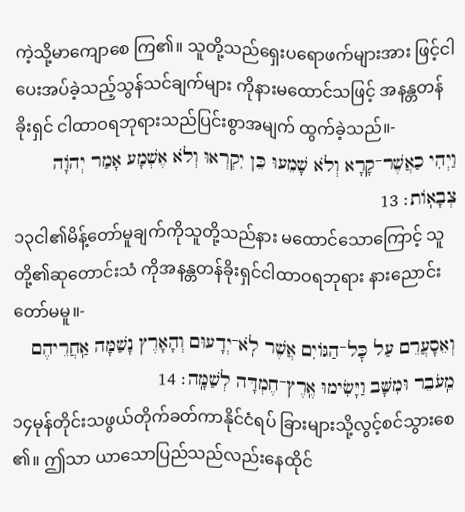ကဲ့သို့မာကျောစေ ကြ၏။ သူတို့သည်ရှေးပရောဖက်များအား ဖြင့်ငါပေးအပ်ခဲ့သည့်သွန်သင်ချက်များ ကိုနားမထောင်သဖြင့် အနန္တတန်ခိုးရှင် ငါထာဝရဘုရားသည်ပြင်းစွာအမျက် ထွက်ခဲ့သည်။-
וַיְהִי כַאֲשֶׁר־קָרָא וְלֹא שָׁמֵעוּ כֵּן יִקְרְאוּ וְלֹא אֶשְׁמָע אָמַר יְהֹוָה צְבָאֽוֹת׃ 13
၁၃ငါ၏မိန့်တော်မူချက်ကိုသူတို့သည်နား မထောင်သောကြောင့် သူတို့၏ဆုတောင်းသံ ကိုအနန္တတန်ခိုးရှင်ငါထာဝရဘုရား နားညောင်းတော်မမူ။-
וְאֵסָעֲרֵם עַל כׇּל־הַגּוֹיִם אֲשֶׁר לֹֽא־יְדָעוּם וְהָאָרֶץ נָשַׁמָּה אַֽחֲרֵיהֶם מֵֽעֹבֵר וּמִשָּׁב וַיָּשִׂימוּ אֶֽרֶץ־חֶמְדָּה לְשַׁמָּֽה׃ 14
၁၄မုန်တိုင်းသဖွယ်တိုက်ခတ်ကာနိုင်ငံရပ် ခြားများသို့လွင့်စင်သွားစေ၏။ ဤသာ ယာသောပြည်သည်လည်းနေထိုင်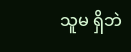သူမ ရှိဘဲ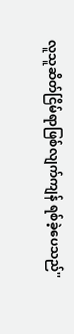လူသူဆိတ်ငြိမ်ရာဖြစ်လျက်ကျန် ရစ်ခဲ့ပေသည်''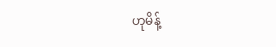ဟုမိန့်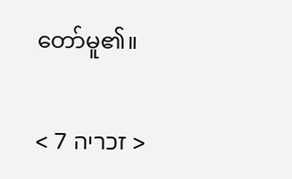တော်မူ၏။

< זכריה 7 >